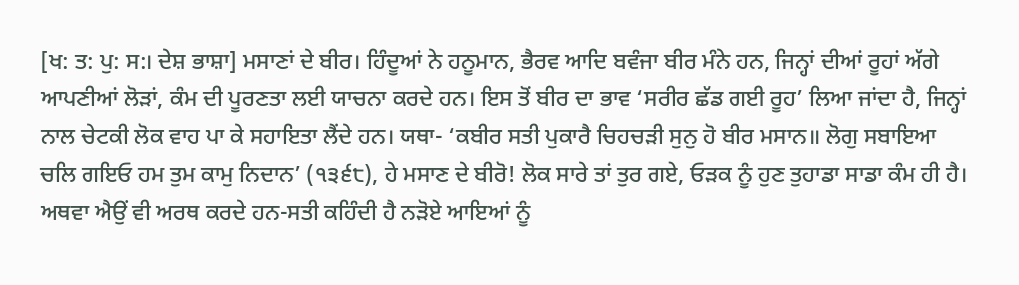[ਖ: ਤ: ਪੁ: ਸ:। ਦੇਸ਼ ਭਾਸ਼ਾ] ਮਸਾਣਾਂ ਦੇ ਬੀਰ। ਹਿੰਦੂਆਂ ਨੇ ਹਨੂਮਾਨ, ਭੈਰਵ ਆਦਿ ਬਵੰਜਾ ਬੀਰ ਮੰਨੇ ਹਨ, ਜਿਨ੍ਹਾਂ ਦੀਆਂ ਰੂਹਾਂ ਅੱਗੇ ਆਪਣੀਆਂ ਲੋੜਾਂ, ਕੰਮ ਦੀ ਪੂਰਣਤਾ ਲਈ ਯਾਚਨਾ ਕਰਦੇ ਹਨ। ਇਸ ਤੋਂ ਬੀਰ ਦਾ ਭਾਵ ‘ਸਰੀਰ ਛੱਡ ਗਈ ਰੂਹ’ ਲਿਆ ਜਾਂਦਾ ਹੈ, ਜਿਨ੍ਹਾਂ ਨਾਲ ਚੇਟਕੀ ਲੋਕ ਵਾਹ ਪਾ ਕੇ ਸਹਾਇਤਾ ਲੈਂਦੇ ਹਨ। ਯਥਾ- ‘ਕਬੀਰ ਸਤੀ ਪੁਕਾਰੈ ਚਿਹਚੜੀ ਸੁਨੁ ਹੋ ਬੀਰ ਮਸਾਨ॥ ਲੋਗੁ ਸਬਾਇਆ ਚਲਿ ਗਇਓ ਹਮ ਤੁਮ ਕਾਮੁ ਨਿਦਾਨ’ (੧੩੬੮), ਹੇ ਮਸਾਣ ਦੇ ਬੀਰੋ! ਲੋਕ ਸਾਰੇ ਤਾਂ ਤੁਰ ਗਏ, ਓੜਕ ਨੂੰ ਹੁਣ ਤੁਹਾਡਾ ਸਾਡਾ ਕੰਮ ਹੀ ਹੈ। ਅਥਵਾ ਐਉਂ ਵੀ ਅਰਥ ਕਰਦੇ ਹਨ-ਸਤੀ ਕਹਿੰਦੀ ਹੈ ਨੜੋਏ ਆਇਆਂ ਨੂੰ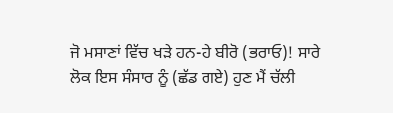ਜੋ ਮਸਾਣਾਂ ਵਿੱਚ ਖੜੇ ਹਨ-ਹੇ ਬੀਰੋ (ਭਰਾਓ)! ਸਾਰੇ ਲੋਕ ਇਸ ਸੰਸਾਰ ਨੂੰ (ਛੱਡ ਗਏ) ਹੁਣ ਮੈਂ ਚੱਲੀ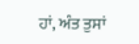ਹਾਂ, ਅੰਤ ਤੁਸਾਂ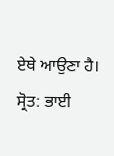ਏਥੇ ਆਉਣਾ ਹੈ।
ਸ੍ਰੋਤ: ਭਾਈ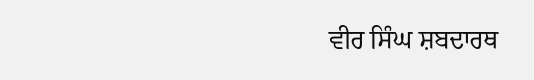ਵੀਰ ਸਿੰਘ ਸ਼ਬਦਾਰਥ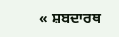« ਸ਼ਬਦਾਰਥ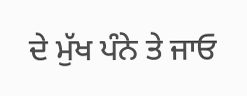ਦੇ ਮੁੱਖ ਪੰਨੇ ਤੇ ਜਾਓ